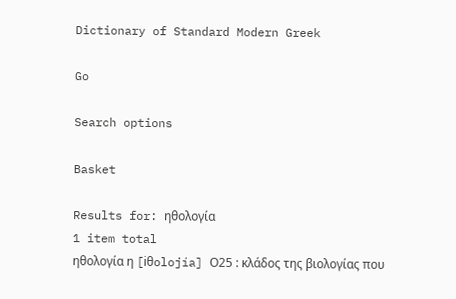Dictionary of Standard Modern Greek

Go

Search options

Basket

Results for: ηθολογία
1 item total
ηθολογία η [iθolojía] Ο25 : κλάδος της βιολογίας που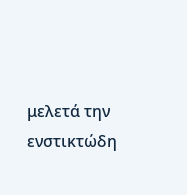μελετά την ενστικτώδη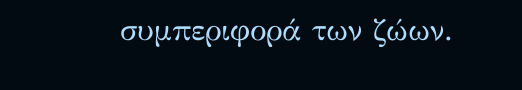συμπεριφορά των ζώων.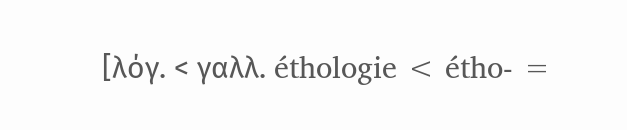[λόγ. < γαλλ. éthologie < étho- =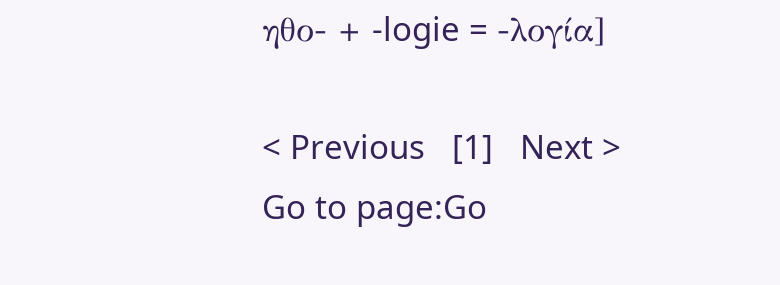ηθο- + -logie = -λογία]

< Previous   [1]   Next >
Go to page:Go